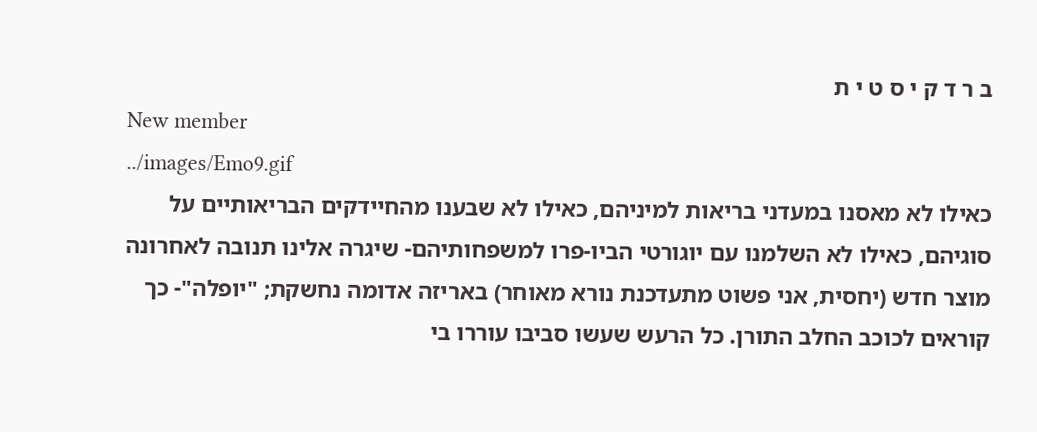ב ר ד ק י ס ט י ת
New member
../images/Emo9.gif
כאילו לא מאסנו במעדני בריאות למיניהם, כאילו לא שבענו מהחיידקים הבריאותיים על סוגיהם, כאילו לא השלמנו עם יוגורטי הביו-פרו למשפחותיהם- שיגרה אלינו תנובה לאחרונה מוצר חדש (יחסית, אני פשוט מתעדכנת נורא מאוחר) באריזה אדומה נחשקת; "יופלה"- כך קוראים לכוכב החלב התורן. כל הרעש שעשו סביבו עוררו בי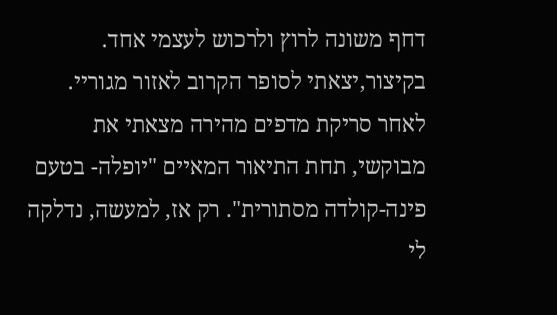דחף משונה לרוץ ולרכוש לעצמי אחד. בקיצור,יצאתי לסופר הקרוב לאזור מגוריי. לאחר סריקת מדפים מהירה מצאתי את מבוקשי, תחת התיאור המאיים "יופלה- בטעם פינה-קולדה מסתורית". רק אז, למעשה, נדלקה לי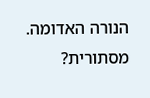הנורה האדומה. מסתורית?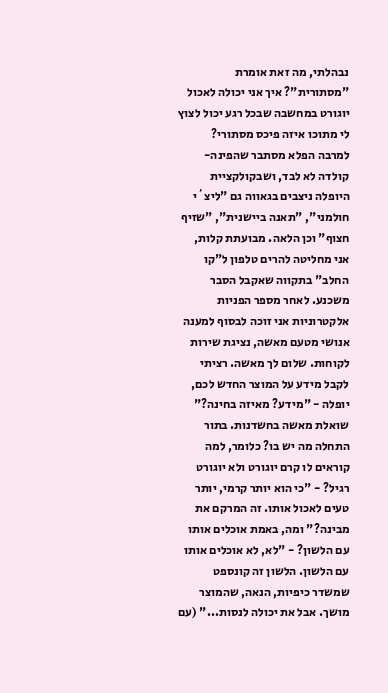נבהלתי, מה זאת אומרת "מסתורית"? איך אני יכולה לאכול יוגורט במחשבה שבכל רגע יכול לצוץ לי מתוכו איזה פיכס מסתורי? למרבה הפלא מסתבר שהפינה-קולדה לא לבד, ושבקולקציית היופלה ניצבים בגאווה גם "ליצ´י חולמני", "תאנה ביישנית", "שזיף חצוף" וכן הלאה. מבועתת קלות, אני מחליטה להרים טלפון ל"קו החלב" בתקווה שאקבל הסבר משכנע. לאחר מספר הפניות אלקטרוניות אני זוכה לבסוף למענה אנושי מטעם מאשה, נציגת שירות לקוחות. שלום לך מאשה. רציתי לקבל מידע על המוצר החדש לכם, יופלה - "מידע? מאיזה בחינה?" שואלת מאשה בחשדנות. בתור התחלה מה יש בו? כלומר, למה קוראים לו קרם יוגורט ולא יוגורט רגיל? - "כי הוא יותר קרמי, יותר טעים לאכול אותו. זה המרקם את מבינה?" ומה, באמת אוכלים אותו עם הלשון? - "לא, לא אוכלים אותו עם הלשון. הלשון זה קונספט שמשדר כיפיות, הנאה, שהמוצר מושך. אבל את יכולה לנסות..." (עם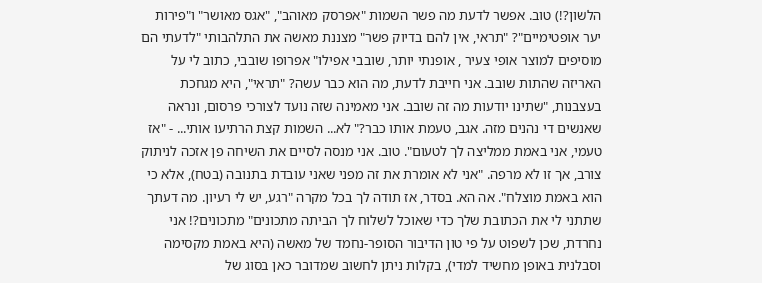הלשון?!) טוב. אפשר לדעת מה פשר השמות "אפרסק מאוהב", "אגס מאושר" ו"פירות יער אופטימיים"? "תראי, אין להם בדיוק פשר" מצננת מאשה את התלהבותי "לדעתי הם מוסיפים למוצר אופי צעיר , אופנתי יותר, שובבי אפילו" אפרופו שובבי, כתוב לי על האריזה שהתות שובב. אני חייבת לדעת, מה הוא כבר עשה? "תראי", היא מגחכת בעצבנות, "שתינו יודעות מה זה שובב. אני מאמינה שזה נועד לצורכי פרסום, ונראה שאנשים די נהנים מזה. אגב, טעמת אותו כבר?" לא... השמות קצת הרתיעו אותי... - "אז טעמי, אני באמת ממליצה לך לטעום". טוב. אני מנסה לסיים את השיחה פן אזכה לניתוק צורב, אך זו לא מרפה. "אני לא אומרת את זה מפני שאני עובדת בתנובה (בטח), אלא כי הוא באמת מוצלח". אה הא. בסדר, אז תודה לך בכל מקרה "רגע, יש לי רעיון. מה דעתך שתתני לי את הכתובת שלך כדי שאוכל לשלוח לך הביתה מתכונים" מתכונים?! אני נחרדת, שכן לשפוט על פי טון הדיבור הסופר-נחמד של מאשה (היא באמת מקסימה וסבלנית באופן מחשיד למדי), בקלות ניתן לחשוב שמדובר כאן בסוג של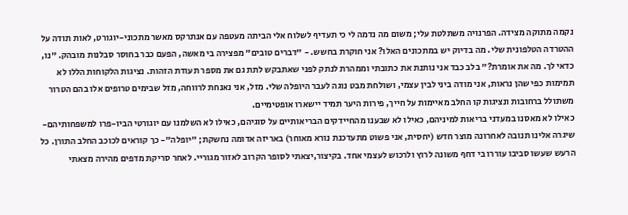נקמה מתוקה מצידה. הפרנויה משתלטת עלי; משום מה נדמה לי כי תעדיף לשלוח אלי הביתה מעטפה עם אנתרקס מאשר מתכוני-יוגורט, לאות תודה על ההטרדה הטלפונית שלי. מה בדיוק יש במתכונים האלו? אני חוקרת בחשש. - "דברים טובים" מפצירה בי מאשה, הפעם כבר בחוסר סבלנות מובהק. "נו, כדאי לך. מה את אומרת?" בלב כבד אני נותנת את כתובתי וממהרת לנתק לפני שאתבקש לתת גם את מספר תעודת הזהות. נציגות הלקוחות הללו לא תמימות כפי שהן נראות, אני מודה ביני לבין עצמי, ושולחת מבט נוגה לעבר היופלה שלי. מזל, אני נאנחת לרווחה, מזל שבימים טרופים אלו בהם הטרור משתולל ברחובות ונציגות קו החלב מאיימות על חייך, פירות היער תמיד יישארו אופטימיים.
כאילו לא מאסנו במעדני בריאות למיניהם, כאילו לא שבענו מהחיידקים הבריאותיים על סוגיהם, כאילו לא השלמנו עם יוגורטי הביו-פרו למשפחותיהם- שיגרה אלינו תנובה לאחרונה מוצר חדש (יחסית, אני פשוט מתעדכנת נורא מאוחר) באריזה אדומה נחשקת; "יופלה"- כך קוראים לכוכב החלב התורן. כל הרעש שעשו סביבו עוררו בי דחף משונה לרוץ ולרכוש לעצמי אחד. בקיצור,יצאתי לסופר הקרוב לאזור מגוריי. לאחר סריקת מדפים מהירה מצאתי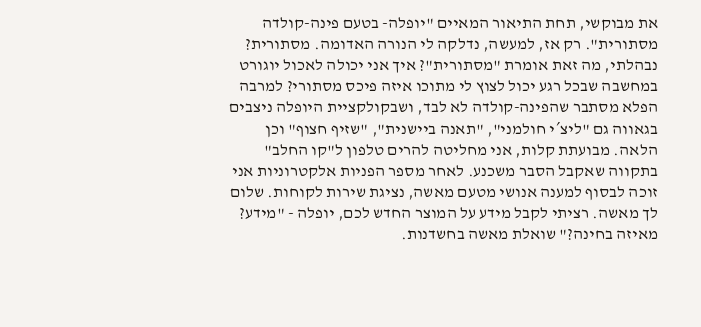את מבוקשי, תחת התיאור המאיים "יופלה- בטעם פינה-קולדה מסתורית". רק אז, למעשה, נדלקה לי הנורה האדומה. מסתורית? נבהלתי, מה זאת אומרת "מסתורית"? איך אני יכולה לאכול יוגורט במחשבה שבכל רגע יכול לצוץ לי מתוכו איזה פיכס מסתורי? למרבה הפלא מסתבר שהפינה-קולדה לא לבד, ושבקולקציית היופלה ניצבים בגאווה גם "ליצ´י חולמני", "תאנה ביישנית", "שזיף חצוף" וכן הלאה. מבועתת קלות, אני מחליטה להרים טלפון ל"קו החלב" בתקווה שאקבל הסבר משכנע. לאחר מספר הפניות אלקטרוניות אני זוכה לבסוף למענה אנושי מטעם מאשה, נציגת שירות לקוחות. שלום לך מאשה. רציתי לקבל מידע על המוצר החדש לכם, יופלה - "מידע? מאיזה בחינה?" שואלת מאשה בחשדנות.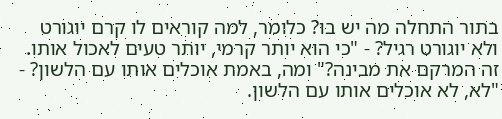בתור התחלה מה יש בו? כלומר, למה קוראים לו קרם יוגורט ולא יוגורט רגיל? - "כי הוא יותר קרמי, יותר טעים לאכול אותו. זה המרקם את מבינה?" ומה, באמת אוכלים אותו עם הלשון? - "לא, לא אוכלים אותו עם הלשון.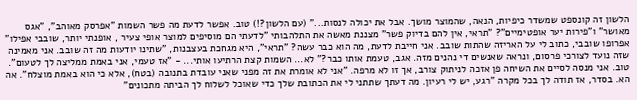הלשון זה קונספט שמשדר כיפיות, הנאה, שהמוצר מושך. אבל את יכולה לנסות..." (עם הלשון?!) טוב. אפשר לדעת מה פשר השמות "אפרסק מאוהב", "אגס מאושר" ו"פירות יער אופטימיים"? "תראי, אין להם בדיוק פשר" מצננת מאשה את התלהבותי "לדעתי הם מוסיפים למוצר אופי צעיר , אופנתי יותר, שובבי אפילו" אפרופו שובבי, כתוב לי על האריזה שהתות שובב. אני חייבת לדעת, מה הוא כבר עשה? "תראי", היא מגחכת בעצבנות, "שתינו יודעות מה זה שובב. אני מאמינה שזה נועד לצורכי פרסום, ונראה שאנשים די נהנים מזה. אגב, טעמת אותו כבר?" לא... השמות קצת הרתיעו אותי... - "אז טעמי, אני באמת ממליצה לך לטעום". טוב. אני מנסה לסיים את השיחה פן אזכה לניתוק צורב, אך זו לא מרפה. "אני לא אומרת את זה מפני שאני עובדת בתנובה (בטח), אלא כי הוא באמת מוצלח". אה הא. בסדר, אז תודה לך בכל מקרה "רגע, יש לי רעיון. מה דעתך שתתני לי את הכתובת שלך כדי שאוכל לשלוח לך הביתה מתכונים"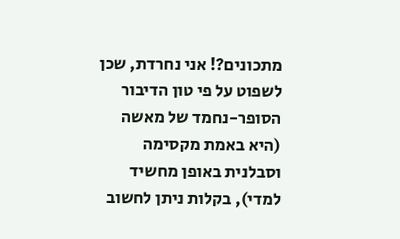מתכונים?! אני נחרדת, שכן לשפוט על פי טון הדיבור הסופר-נחמד של מאשה (היא באמת מקסימה וסבלנית באופן מחשיד למדי), בקלות ניתן לחשוב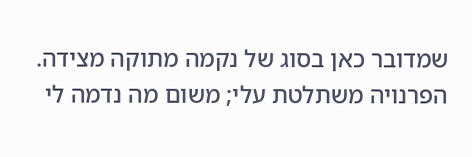שמדובר כאן בסוג של נקמה מתוקה מצידה. הפרנויה משתלטת עלי; משום מה נדמה לי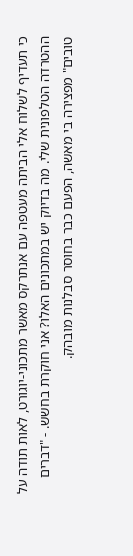כי תעדיף לשלוח אלי הביתה מעטפה עם אנתרקס מאשר מתכוני-יוגורט, לאות תודה על ההטרדה הטלפונית שלי. מה בדיוק יש במתכונים האלו? אני חוקרת בחשש. - "דברים טובים" מפצירה בי מאשה, הפעם כבר בחוסר סבלנות מובהק.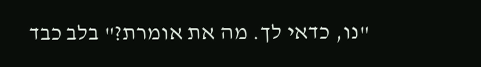"נו, כדאי לך. מה את אומרת?" בלב כבד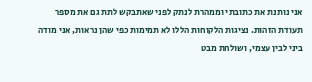אני נותנת את כתובתי וממהרת לנתק לפני שאתבקש לתת גם את מספר תעודת הזהות. נציגות הלקוחות הללו לא תמימות כפי שהן נראות, אני מודה ביני לבין עצמי, ושולחת מבט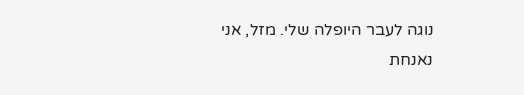נוגה לעבר היופלה שלי. מזל, אני נאנחת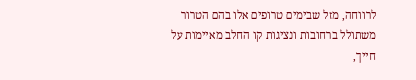לרווחה, מזל שבימים טרופים אלו בהם הטרור משתולל ברחובות ונציגות קו החלב מאיימות על חייך,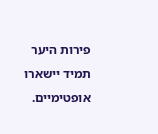פירות היער תמיד יישארו אופטימיים.